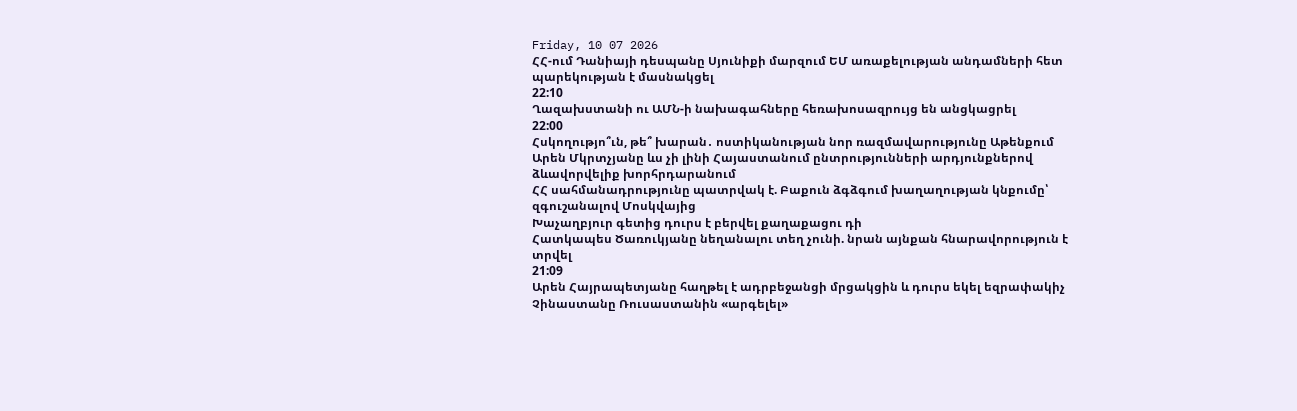Friday, 10 07 2026
ՀՀ-ում Դանիայի դեսպանը Սյունիքի մարզում ԵՄ առաքելության անդամների հետ պարեկության է մասնակցել
22:10
Ղազախստանի ու ԱՄՆ-ի նախագահները հեռախոսազրույց են անցկացրել
22:00
Հսկողությո՞ւն, թե՞ խարան․ ոստիկանության նոր ռազմավարությունը Աթենքում
Արեն Մկրտչյանը ևս չի լինի Հայաստանում ընտրությունների արդյունքներով ձևավորվելիք խորհրդարանում
ՀՀ սահմանադրությունը պատրվակ է. Բաքուն ձգձգում խաղաղության կնքումը՝ զգուշանալով Մոսկվայից
Խաչաղբյուր գետից դուրս է բերվել քաղաքացու դի
Հատկապես Ծառուկյանը նեղանալու տեղ չունի. նրան այնքան հնարավորություն է տրվել
21:09
Արեն Հայրապետյանը հաղթել է ադրբեջանցի մրցակցին և դուրս եկել եզրափակիչ
Չինաստանը Ռուսաստանին «արգելել»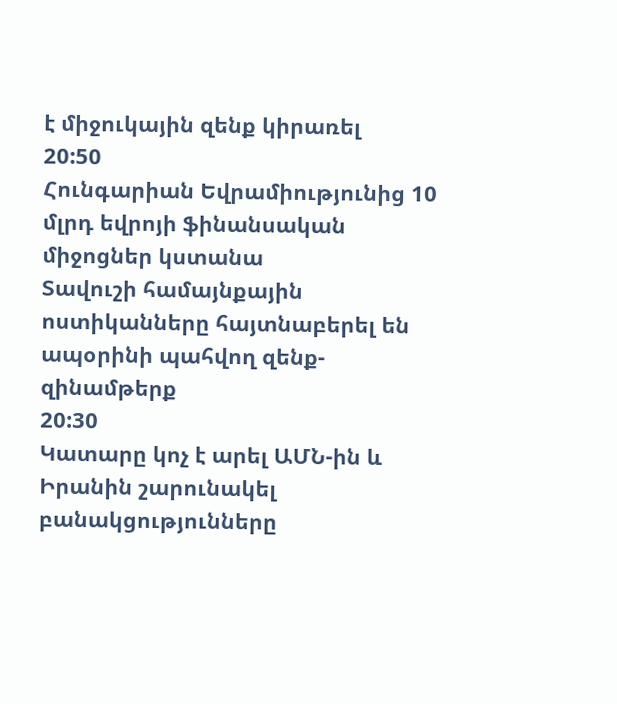է միջուկային զենք կիրառել
20:50
Հունգարիան Եվրամիությունից 10 մլրդ եվրոյի ֆինանսական միջոցներ կստանա
Տավուշի համայնքային ոստիկանները հայտնաբերել են ապօրինի պահվող զենք-զինամթերք
20:30
Կատարը կոչ է արել ԱՄՆ-ին և Իրանին շարունակել բանակցությունները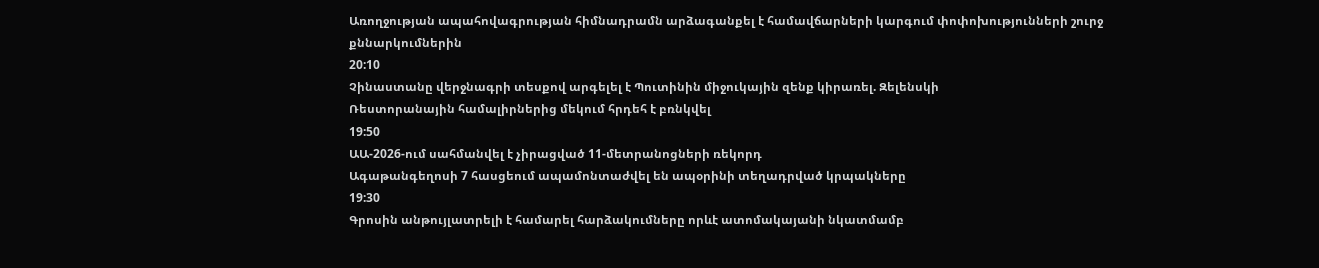Առողջության ապահովագրության հիմնադրամն արձագանքել է համավճարների կարգում փոփոխությունների շուրջ քննարկումներին
20:10
Չինաստանը վերջնագրի տեսքով արգելել է Պուտինին միջուկային զենք կիրառել. Զելենսկի
Ռեստորանային համալիրներից մեկում հրդեհ է բռնկվել
19:50
ԱԱ-2026-ում սահմանվել է չիրացված 11-մետրանոցների ռեկորդ
Ագաթանգեղոսի 7 հասցեում ապամոնտաժվել են ապօրինի տեղադրված կրպակները
19:30
Գրոսին անթույլատրելի է համարել հարձակումները որևէ ատոմակայանի նկատմամբ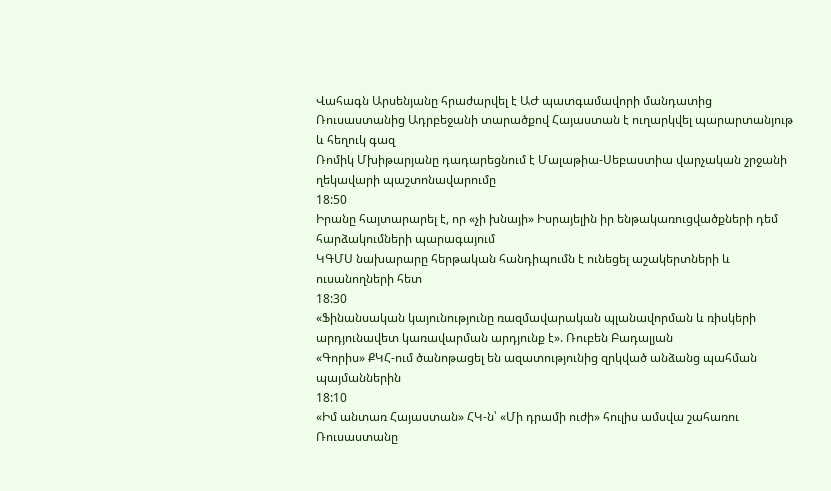Վահագն Արսենյանը հրաժարվել է ԱԺ պատգամավորի մանդատից
Ռուսաստանից Ադրբեջանի տարածքով Հայաստան է ուղարկվել պարարտանյութ և հեղուկ գազ
Ռոմիկ Մխիթարյանը դադարեցնում է Մալաթիա-Սեբաստիա վարչական շրջանի ղեկավարի պաշտոնավարումը
18:50
Իրանը հայտարարել է, որ «չի խնայի» Իսրայելին իր ենթակառուցվածքների դեմ հարձակումների պարագայում
ԿԳՄՍ նախարարը հերթական հանդիպումն է ունեցել աշակերտների և ուսանողների հետ
18:30
«Ֆինանսական կայունությունը ռազմավարական պլանավորման և ռիսկերի արդյունավետ կառավարման արդյունք է». Ռուբեն Բադալյան
«Գորիս» ՔԿՀ-ում ծանոթացել են ազատությունից զրկված անձանց պահման պայմաններին
18:10
«Իմ անտառ Հայաստան» ՀԿ-ն՝ «Մի դրամի ուժի» հուլիս ամսվա շահառու
Ռուսաստանը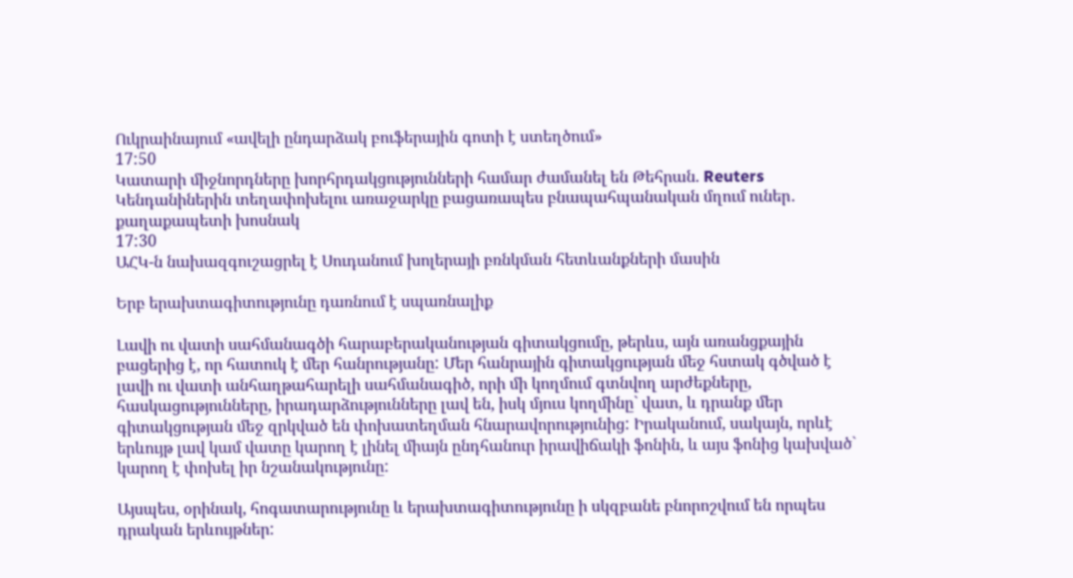Ուկրաինայում «ավելի ընդարձակ բուֆերային գոտի է ստեղծում»
17:50
Կատարի միջնորդները խորհրդակցությունների համար ժամանել են Թեհրան. Reuters
Կենդանիներին տեղափոխելու առաջարկը բացառապես բնապահպանական մղում ուներ․ քաղաքապետի խոսնակ
17:30
ԱՀԿ-ն նախազգուշացրել է Սուդանում խոլերայի բռնկման հետևանքների մասին

Երբ երախտագիտությունը դառնում է սպառնալիք

Լավի ու վատի սահմանագծի հարաբերականության գիտակցումը, թերևս, այն առանցքային բացերից է, որ հատուկ է մեր հանրությանը: Մեր հանրային գիտակցության մեջ հստակ գծված է լավի ու վատի անհաղթահարելի սահմանագիծ, որի մի կողմում գտնվող արժեքները, հասկացությունները, իրադարձությունները լավ են, իսկ մյուս կողմինը` վատ, և դրանք մեր գիտակցության մեջ զրկված են փոխատեղման հնարավորությունից: Իրականում, սակայն, որևէ երևույթ լավ կամ վատը կարող է լինել միայն ընդհանուր իրավիճակի ֆոնին, և այս ֆոնից կախված` կարող է փոխել իր նշանակությունը:

Այսպես, օրինակ, հոգատարությունը և երախտագիտությունը ի սկզբանե բնորոշվում են որպես դրական երևույթներ: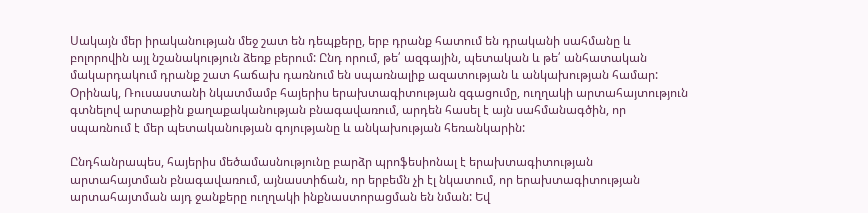Սակայն մեր իրականության մեջ շատ են դեպքերը, երբ դրանք հատում են դրականի սահմանը և բոլորովին այլ նշանակություն ձեռք բերում: Ընդ որում, թե՛ ազգային, պետական և թե՛ անհատական մակարդակում դրանք շատ հաճախ դառնում են սպառնալիք ազատության և անկախության համար: Օրինակ, Ռուսաստանի նկատմամբ հայերիս երախտագիտության զգացումը, ուղղակի արտահայտություն գտնելով արտաքին քաղաքականության բնագավառում, արդեն հասել է այն սահմանագծին, որ սպառնում է մեր պետականության գոյությանը և անկախության հեռանկարին:

Ընդհանրապես, հայերիս մեծամասնությունը բարձր պրոֆեսիոնալ է երախտագիտության արտահայտման բնագավառում, այնաստիճան, որ երբեմն չի էլ նկատում, որ երախտագիտության արտահայտման այդ ջանքերը ուղղակի ինքնաստորացման են նման: Եվ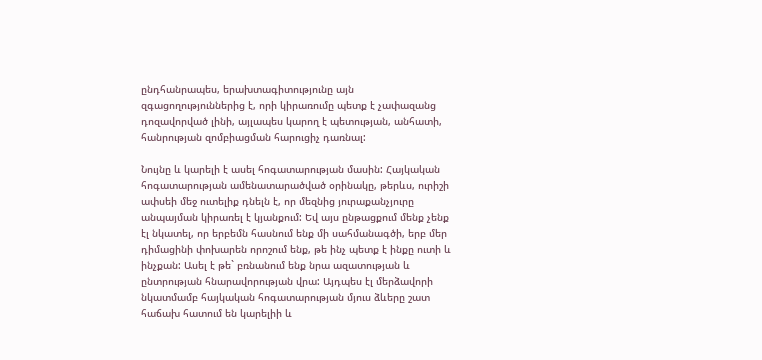ընդհանրապես, երախտագիտությունը այն զգացողություններից է, որի կիրառումը պետք է չափազանց դոզավորված լինի, այլապես կարող է պետության, անհատի, հանրության զոմբիացման հարուցիչ դառնալ:

Նույնը և կարելի է ասել հոգատարության մասին: Հայկական հոգատարության ամենատարածված օրինակը, թերևս, ուրիշի ափսեի մեջ ուտելիք դնելն է, որ մեզնից յուրաքանչյուրը անպայման կիրառել է կյանքում: Եվ այս ընթացքում մենք չենք էլ նկատել, որ երբեմն հասնում ենք մի սահմանագծի, երբ մեր դիմացինի փոխարեն որոշում ենք, թե ինչ պետք է ինքը ուտի և ինչքան: Ասել է թե` բռնանում ենք նրա ազատության և ընտրության հնարավորության վրա: Այդպես էլ մերձավորի նկատմամբ հայկական հոգատարության մյուս ձևերը շատ հաճախ հատում են կարելիի և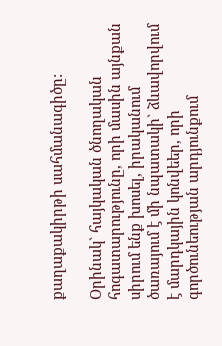քաղաքակիրթի սահմանագիծը:

Օրինակ` հայկական ծնողական հոգատարությունը, որի մասին այնքան սիրում ենք խոսել, իրականում ծառայում է մի նպատակի` ձևավորվում է մարդկային կոնվեեր, որի գործունեության արդյունքում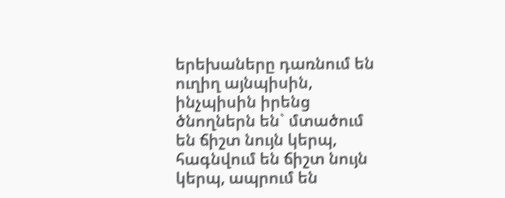երեխաները դառնում են ուղիղ այնպիսին, ինչպիսին իրենց ծնողներն են` մտածում են ճիշտ նույն կերպ, հագնվում են ճիշտ նույն կերպ, ապրում են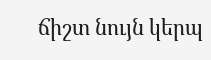ճիշտ նույն կերպ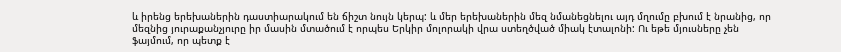և իրենց երեխաներին դաստիարակում են ճիշտ նույն կերպ: և մեր երեխաներին մեզ նմանեցնելու այդ մղումը բխում է նրանից, որ մեզնից յուրաքանչյուրը իր մասին մտածում է որպես Երկիր մոլորակի վրա ստեղծված միակ էտալոնի: Ու եթե մյուսները չեն ֆայմում, որ պետք է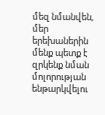մեզ նմանվեն, մեր երեխաներին մենք պետք է զրկենք նման մոլորության ենթարկվելու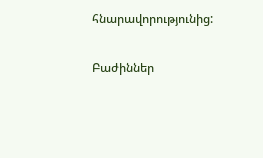հնարավորությունից:

Բաժիններ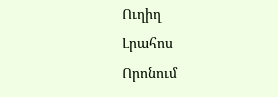Ուղիղ
Լրահոս
Որոնում